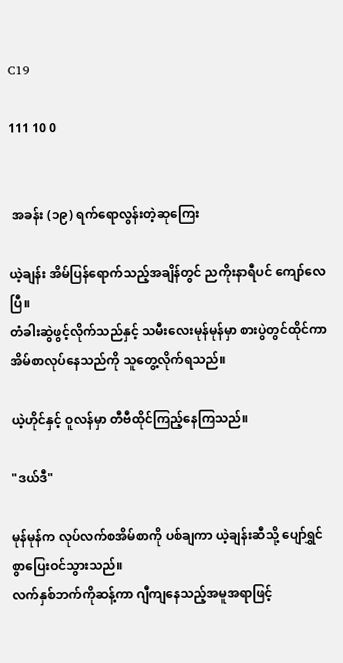C19

111 10 0


 အခန်း (၁၉) ရက်ရောလွန်းတဲ့ဆုကြေး

ယဲ့ချန်း အိမ်ပြန်ရောက်သည့်အချိန်တွင် ညကိုးနာရီပင် ကျော်လေပြီ။
တံခါးဆွဲဖွင့်လိုက်သည်နှင့် သမီးလေးမုန်မုန်မှာ စားပွဲတွင်ထိုင်ကာ အိမ်စာလုပ်နေသည်ကို သူတွေ့လိုက်ရသည်။

ယဲ့ဟိုင်နှင့် ဝူလန်မှာ တီဗီထိုင်ကြည့်နေကြသည်။

"ဒယ်ဒီ"

မုန်မုန်က လုပ်လက်စအိမ်စာကို ပစ်ချကာ ယဲ့ချန်းဆီသို့ ပျော်ရွှင်စွာပြေးဝင်သွားသည်။
လက်နှစ်ဘက်ကိုဆန့်ကာ ဂျီကျနေသည့်အမူအရာဖြင့်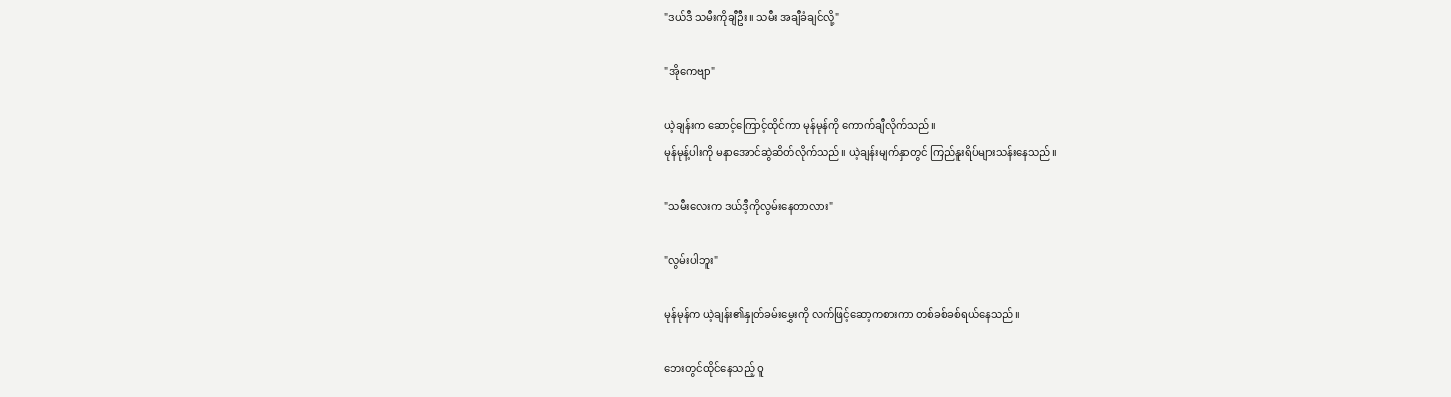"ဒယ်ဒီ သမီးကိုချီဦး။ သမီး အချီခံချင်လို့"

"အိုကေဗျာ"

ယဲ့ချန်းက ဆောင့်ကြောင့်ထိုင်ကာ မုန်မုန်ကို ကောက်ချီလိုက်သည်။
မုန်မုန့်ပါးကို မနာအောင်ဆွဲဆိတ်လိုက်သည်။ ယဲ့ချန်းမျက်နှာတွင် ကြည်နူးရိပ်များသန်းနေသည်။

"သမီးလေးက ဒယ်ဒီ့ကိုလွမ်းနေတာလား"

"လွမ်းပါဘူး"

မုန်မုန်က ယဲ့ချန်း၏နှုတ်ခမ်းမွှေးကို လက်ဖြင့်ဆော့ကစားကာ တစ်ခစ်ခစ်ရယ်နေသည်။

ဘေးတွင်ထိုင်နေသည့် ဝူ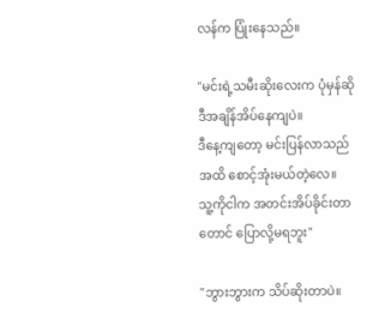လန်က ပြုံးနေသည်။

"မင်းရဲ့သမီးဆိုးလေးက ပုံမှန်ဆို ဒီအချိန်အိပ်နေကျပဲ။
ဒီနေ့ကျတော့ မင်းပြန်လာသည်အထိ စောင့်အုံးမယ်တဲ့လေ။
သူ့ကိုငါက အတင်းအိပ်ခိုင်းတာတောင် ပြောလို့မရဘူး"

"ဘွားဘွားက သိပ်ဆိုးတာပဲ။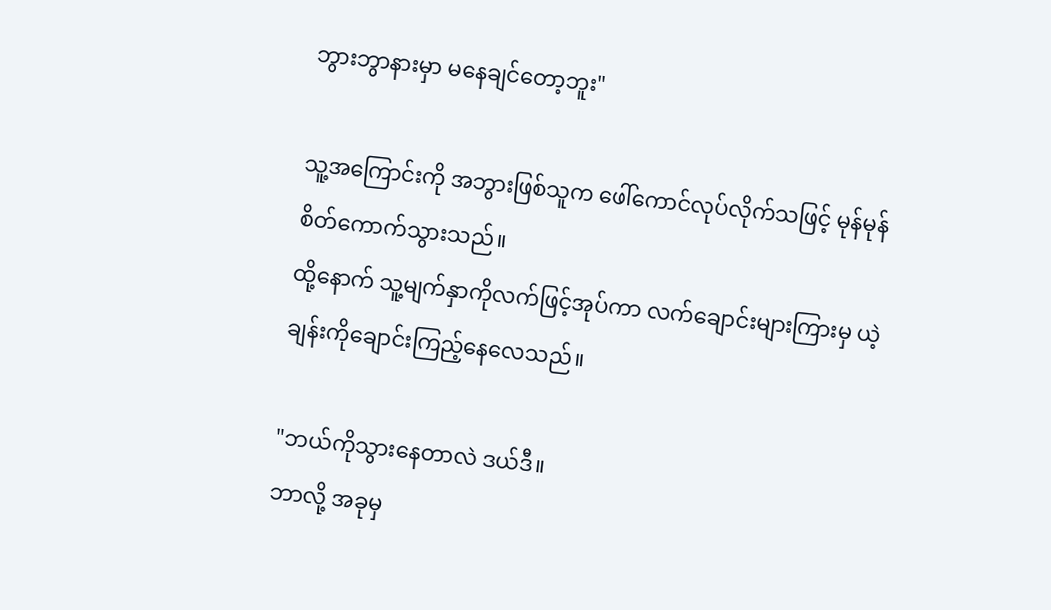ဘွားဘွာနားမှာ မနေချင်တော့ဘူး"

သူ့အကြောင်းကို အဘွားဖြစ်သူက ဖေါ်ကောင်လုပ်လိုက်သဖြင့် မုန်မုန်စိတ်ကောက်သွားသည်။
ထို့နောက် သူ့မျက်နှာကိုလက်ဖြင့်အုပ်ကာ လက်ချောင်းများကြားမှ ယဲ့ချန်းကိုချောင်းကြည့်နေလေသည်။

"ဘယ်ကိုသွားနေတာလဲ ဒယ်ဒီ။
ဘာလို့ အခုမှ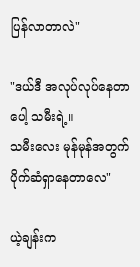ပြန်လာတာလဲ"

"ဒယ်ဒီ အလုပ်လုပ်နေတာပေါ့ သမီးရဲ့။
သမီးလေး မုန်မုန်အတွက် ပိုက်ဆံရှာနေတာလေ"

ယဲ့ချန်းက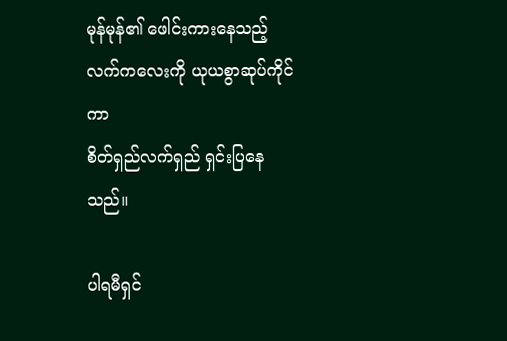မုန်မုန်၏ ဖေါင်းကားနေသည့်လက်ကလေးကို ယုယစွာဆုပ်ကိုင်ကာ
စိတ်ရှည်လက်ရှည် ရှင်းပြနေသည်။

ပါရမီရှင်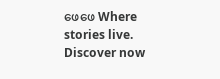ဖေဖေ Where stories live. Discover now